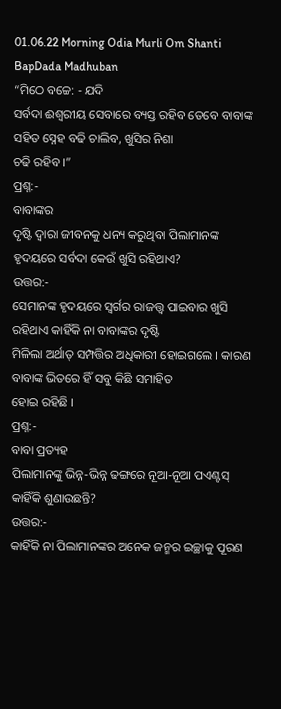01.06.22 Morning Odia Murli Om Shanti BapDada Madhuban
“ମିଠେ ବଚ୍ଚେ: - ଯଦି
ସର୍ବଦା ଈଶ୍ୱରୀୟ ସେବାରେ ବ୍ୟସ୍ତ ରହିବ ତେବେ ବାବାଙ୍କ ସହିତ ସ୍ନେହ ବଢି ଚାଲିବ, ଖୁସିର ନିଶା
ଚଢି ରହିବ ।”
ପ୍ରଶ୍ନ:-
ବାବାଙ୍କର
ଦୃଷ୍ଟି ଦ୍ୱାରା ଜୀବନକୁ ଧନ୍ୟ କରୁଥିବା ପିଲାମାନଙ୍କ ହୃଦୟରେ ସର୍ବଦା କେଉଁ ଖୁସି ରହିଥାଏ?
ଉତ୍ତର:-
ସେମାନଙ୍କ ହୃଦୟରେ ସ୍ୱର୍ଗର ରାଜତ୍ତ୍ୱ ପାଇବାର ଖୁସି ରହିଥାଏ କାହିଁକି ନା ବାବାଙ୍କର ଦୃଷ୍ଟି
ମିଳିଲା ଅର୍ଥାତ୍ ସମ୍ପତ୍ତିର ଅଧିକାରୀ ହୋଇଗଲେ । କାରଣ ବାବାଙ୍କ ଭିତରେ ହିଁ ସବୁ କିଛି ସମାହିତ
ହୋଇ ରହିଛି ।
ପ୍ରଶ୍ନ:-
ବାବା ପ୍ରତ୍ୟହ
ପିଲାମାନଙ୍କୁ ଭିନ୍ନ-ଭିନ୍ନ ଢଙ୍ଗରେ ନୂଆ-ନୂଆ ପଏଣ୍ଟସ୍ କାହିଁକି ଶୁଣାଉଛନ୍ତି?
ଉତ୍ତର:-
କାହିଁକି ନା ପିଲାମାନଙ୍କର ଅନେକ ଜନ୍ମର ଇଚ୍ଛାକୁ ପୂରଣ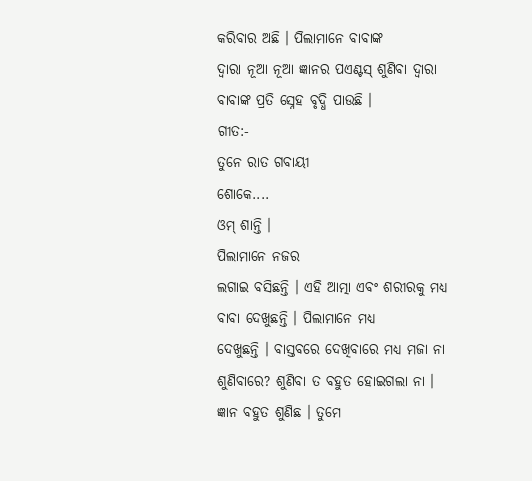କରିବାର ଅଛି । ପିଲାମାନେ ବାବାଙ୍କ
ଦ୍ୱାରା ନୂଆ ନୂଆ ଜ୍ଞାନର ପଏଣ୍ଟସ୍ ଶୁଣିବା ଦ୍ୱାରା ବାବାଙ୍କ ପ୍ରତି ସ୍ନେହ ବୃଦ୍ଧି ପାଉଛି ।
ଗୀତ:-
ତୁନେ ରାତ ଗବାୟୀ
ଶୋକେ....
ଓମ୍ ଶାନ୍ତି ।
ପିଲାମାନେ ନଜର
ଲଗାଇ ବସିଛନ୍ତି । ଏହି ଆତ୍ମା ଏବଂ ଶରୀରକୁ ମଧ୍ୟ ବାବା ଦେଖୁଛନ୍ତି । ପିଲାମାନେ ମଧ୍ୟ
ଦେଖୁଛନ୍ତି । ବାସ୍ତବରେ ଦେଖିବାରେ ମଧ୍ୟ ମଜା ନା ଶୁଣିବାରେ? ଶୁଣିବା ତ ବହୁତ ହୋଇଗଲା ନା ।
ଜ୍ଞାନ ବହୁତ ଶୁଣିଛ । ତୁମେ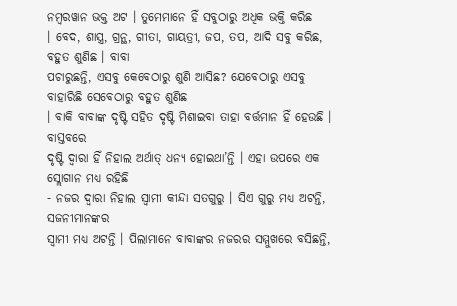ନମ୍ବରୱାନ ଭକ୍ତ ଅଟ । ତୁମେମାନେ ହିଁ ସବୁଠାରୁ ଅଧିକ ଭକ୍ତି କରିଛ
। ବେଦ, ଶାସ୍ତ୍ର, ଗ୍ରନ୍ଥ, ଗୀତା, ଗାୟତ୍ରୀ, ଜପ, ତପ, ଆଦି ସବୁ କରିଛ, ବହୁତ ଶୁଣିଛ । ବାବା
ପଚାରୁଛନ୍ତି, ଏସବୁ କେବେଠାରୁ ଶୁଣି ଆସିଛ? ଯେବେଠାରୁ ଏସବୁ ବାହାରିଛି ସେବେଠାରୁ ବହୁତ ଶୁଣିଛ
। ବାକି ବାବାଙ୍କ ଦୃଷ୍ଟି ସହିତ ଦୃଷ୍ଟି ମିଶାଇବା ତାହା ବର୍ତ୍ତମାନ ହିଁ ହେଉଛି । ବାସ୍ତବରେ
ଦୃଷ୍ଟି ଦ୍ୱାରା ହିଁ ନିହାଲ ଅର୍ଥାତ୍ ଧନ୍ୟ ହୋଇଥା’ନ୍ତି । ଏହା ଉପରେ ଏକ ସ୍ଲୋଗାନ ମଧ୍ୟ ରହିଛି
- ନଜର ଦ୍ୱାରା ନିହାଲ ସ୍ୱାମୀ କୀନ୍ଦା ସତଗୁରୁ । ସିଏ ଗୁରୁ ମଧ୍ୟ ଅଟନ୍ତି, ସଜନୀମାନଙ୍କର
ସ୍ୱାମୀ ମଧ୍ୟ ଅଟନ୍ତି । ପିଲାମାନେ ବାବାଙ୍କର ନଜରର ସମ୍ମୁଖରେ ବସିଛନ୍ତି,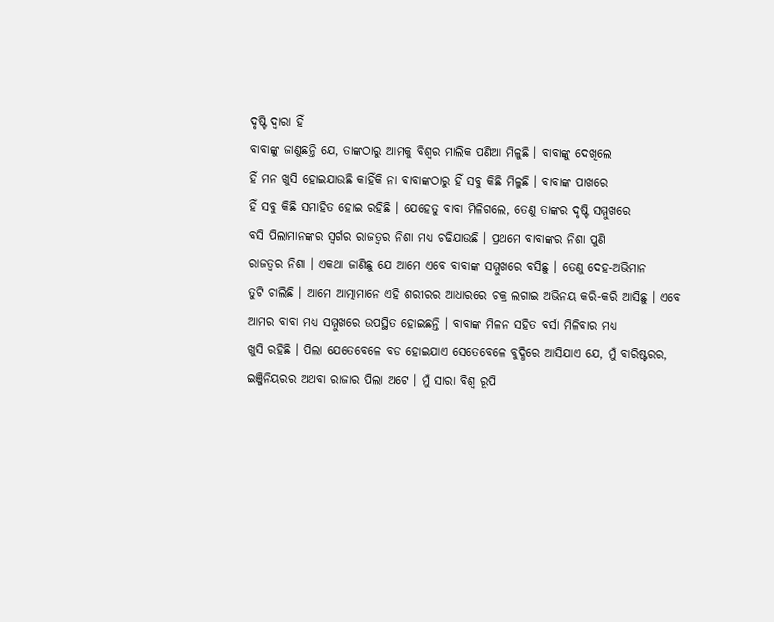ଦୃଷ୍ଟି ଦ୍ୱାରା ହିଁ
ବାବାଙ୍କୁ ଜାଣୁଛନ୍ତି ଯେ, ତାଙ୍କଠାରୁ ଆମକୁ ବିଶ୍ୱର ମାଲିକ ପଣିଆ ମିଳୁଛି । ବାବାଙ୍କୁ ଦେଖିଲେ
ହିଁ ମନ ଖୁସି ହୋଇଯାଉଛି କାହିଁକି ନା ବାବାଙ୍କଠାରୁ ହିଁ ସବୁ କିଛି ମିଳୁଛି । ବାବାଙ୍କ ପାଖରେ
ହିଁ ସବୁ କିଛି ସମାହିତ ହୋଇ ରହିଛି । ଯେହେତୁ ବାବା ମିଳିଗଲେ, ତେଣୁ ତାଙ୍କର ଦୃଷ୍ଟି ସମ୍ମୁଖରେ
ବସି ପିଲାମାନଙ୍କର ସ୍ୱର୍ଗର ରାଜତ୍ୱର ନିଶା ମଧ୍ୟ ଚଢିଯାଉଛି । ପ୍ରଥମେ ବାବାଙ୍କର ନିଶା ପୁଣି
ରାଜତ୍ୱର ନିଶା । ଏକଥା ଜାଣିଛୁ ଯେ ଆମେ ଏବେ ବାବାଙ୍କ ସମ୍ମୁଖରେ ବସିଛୁ । ତେଣୁ ଦେହ-ଅଭିମାନ
ତୁଟି ଚାଲିଛି । ଆମେ ଆତ୍ମାମାନେ ଏହି ଶରୀରର ଆଧାରରେ ଚକ୍ର ଲଗାଇ ଅଭିନୟ କରି-କରି ଆସିଛୁ । ଏବେ
ଆମର ବାବା ମଧ୍ୟ ସମ୍ମୁଖରେ ଉପସ୍ଥିତ ହୋଇଛନ୍ତି । ବାବାଙ୍କ ମିଳନ ସହିତ ବର୍ସା ମିଳିବାର ମଧ୍ୟ
ଖୁସି ରହିଛି । ପିଲା ଯେତେବେଳେ ବଡ ହୋଇଯାଏ ସେତେବେଳେ ବୁଦ୍ଧିରେ ଆସିଯାଏ ଯେ, ମୁଁ ବାରିଷ୍ଟରର,
ଇଞ୍ଜିନିୟରର ଅଥବା ରାଜାର ପିଲା ଅଟେ । ମୁଁ ସାରା ବିଶ୍ୱ ରୂପି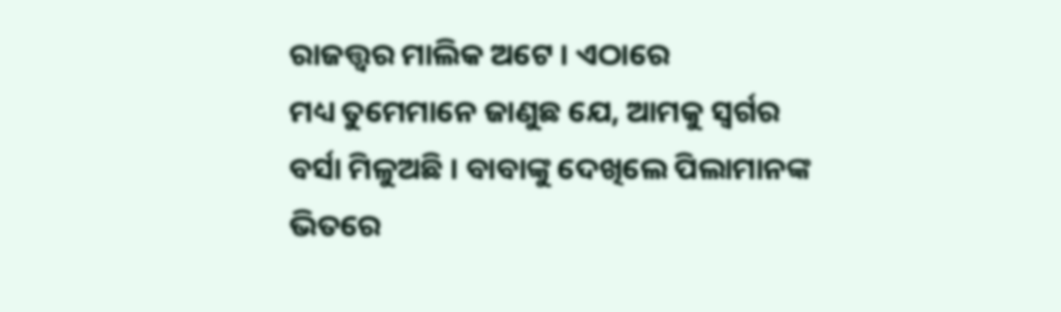ରାଜତ୍ତ୍ୱର ମାଲିକ ଅଟେ । ଏଠାରେ
ମଧ୍ୟ ତୁମେମାନେ ଜାଣୁଛ ଯେ, ଆମକୁ ସ୍ୱର୍ଗର ବର୍ସା ମିଳୁଅଛି । ବାବାଙ୍କୁ ଦେଖିଲେ ପିଲାମାନଙ୍କ
ଭିତରେ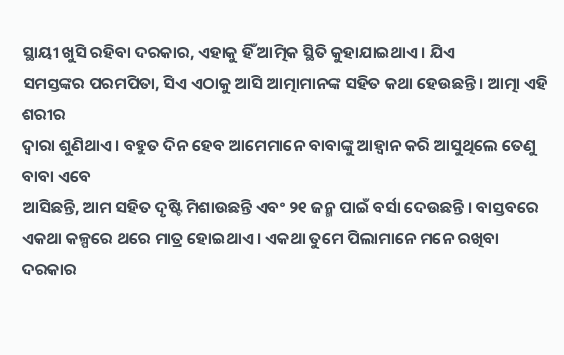ସ୍ଥାୟୀ ଖୁସି ରହିବା ଦରକାର, ଏହାକୁ ହିଁ ଆତ୍ମିକ ସ୍ଥିତି କୁହାଯାଇଥାଏ । ଯିଏ
ସମସ୍ତଙ୍କର ପରମପିତା, ସିଏ ଏଠାକୁ ଆସି ଆତ୍ମାମାନଙ୍କ ସହିତ କଥା ହେଉଛନ୍ତି । ଆତ୍ମା ଏହି ଶରୀର
ଦ୍ୱାରା ଶୁଣିଥାଏ । ବହୁତ ଦିନ ହେବ ଆମେମାନେ ବାବାଙ୍କୁ ଆହ୍ୱାନ କରି ଆସୁଥିଲେ ତେଣୁ ବାବା ଏବେ
ଆସିଛନ୍ତି, ଆମ ସହିତ ଦୃଷ୍ଟି ମିଶାଉଛନ୍ତି ଏବଂ ୨୧ ଜନ୍ମ ପାଇଁ ବର୍ସା ଦେଉଛନ୍ତି । ବାସ୍ତବରେ
ଏକଥା କଳ୍ପରେ ଥରେ ମାତ୍ର ହୋଇଥାଏ । ଏକଥା ତୁମେ ପିଲାମାନେ ମନେ ରଖିବା ଦରକାର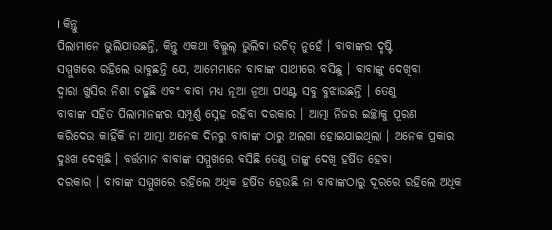। କିନ୍ତୁ
ପିଲାମାନେ ଭୁଲିଯାଉଛନ୍ତି, କିନ୍ତୁ ଏକଥା ବିଲ୍କୁଲ୍ ଭୁଲିବା ଉଚିତ୍ ନୁହେଁ । ବାବାଙ୍କର ଦୃଷ୍ଟି
ସମ୍ମୁଖରେ ରହିଲେ ଭାବୁଛନ୍ତି ଯେ, ଆମେମାନେ ବାବାଙ୍କ ସାଥୀରେ ବସିଛୁ । ବାବାଙ୍କୁ ଦେଖିବା
ଦ୍ୱାରା ଖୁସିର ନିଶା ଚଢୁଛି ଏବଂ ବାବା ମଧ୍ୟ ନୂଆ ନୂଆ ପଏଣ୍ଟ ସବୁ ବୁଝାଉଛନ୍ତି । ତେଣୁ
ବାବାଙ୍କ ସହିତ ପିଲାମାନଙ୍କର ସମ୍ପୂର୍ଣ୍ଣ ସ୍ନେହ ରହିବା ଦରକାର । ଆତ୍ମା ନିଜର ଇଚ୍ଛାକୁ ପୂରଣ
କରିଦେଉ କାହିଁକି ନା ଆତ୍ମା ଅନେକ ଦିନରୁ ବାବାଙ୍କ ଠାରୁ ଅଲଗା ହୋଇଯାଇଥିଲା । ଅନେକ ପ୍ରକାର
ଦୁଃଖ ଦେଖିଛି । ବର୍ତ୍ତମାନ ବାବାଙ୍କ ସମ୍ମୁଖରେ ବସିଛି ତେଣୁ ତାଙ୍କୁ ଦେଖି ହର୍ଷିତ ହେବା
ଦରକାର । ବାବାଙ୍କ ସମ୍ମୁଖରେ ରହିଲେ ଅଧିକ ହର୍ଷିତ ହେଉଛି ନା ବାବାଙ୍କଠାରୁ ଦୂରରେ ରହିଲେ ଅଧିକ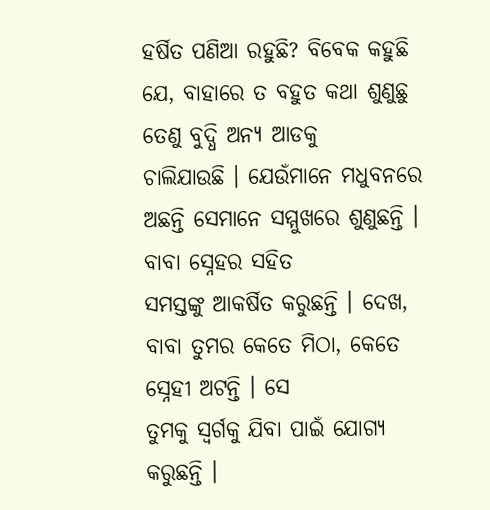ହର୍ଷିତ ପଣିଆ ରହୁଛି? ବିବେକ କହୁଛି ଯେ, ବାହାରେ ତ ବହୁତ କଥା ଶୁଣୁଛୁ ତେଣୁ ବୁଦ୍ଧି ଅନ୍ୟ ଆଡକୁ
ଚାଲିଯାଉଛି । ଯେଉଁମାନେ ମଧୁବନରେ ଅଛନ୍ତି ସେମାନେ ସମ୍ମୁଖରେ ଶୁଣୁଛନ୍ତି । ବାବା ସ୍ନେହର ସହିତ
ସମସ୍ତଙ୍କୁ ଆକର୍ଷିତ କରୁଛନ୍ତି । ଦେଖ, ବାବା ତୁମର କେତେ ମିଠା, କେତେ ସ୍ନେହୀ ଅଟନ୍ତି । ସେ
ତୁମକୁ ସ୍ୱର୍ଗକୁ ଯିବା ପାଇଁ ଯୋଗ୍ୟ କରୁଛନ୍ତି ।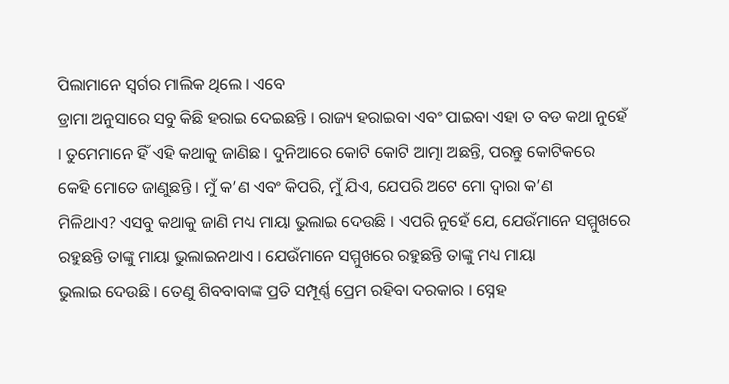ପିଲାମାନେ ସ୍ୱର୍ଗର ମାଲିକ ଥିଲେ । ଏବେ
ଡ୍ରାମା ଅନୁସାରେ ସବୁ କିଛି ହରାଇ ଦେଇଛନ୍ତି । ରାଜ୍ୟ ହରାଇବା ଏବଂ ପାଇବା ଏହା ତ ବଡ କଥା ନୁହେଁ
। ତୁମେମାନେ ହିଁ ଏହି କଥାକୁ ଜାଣିଛ । ଦୁନିଆରେ କୋଟି କୋଟି ଆତ୍ମା ଅଛନ୍ତି, ପରନ୍ତୁ କୋଟିକରେ
କେହି ମୋତେ ଜାଣୁଛନ୍ତି । ମୁଁ କ’ଣ ଏବଂ କିପରି, ମୁଁ ଯିଏ, ଯେପରି ଅଟେ ମୋ ଦ୍ୱାରା କ’ଣ
ମିଳିଥାଏ? ଏସବୁ କଥାକୁ ଜାଣି ମଧ୍ୟ ମାୟା ଭୁଲାଇ ଦେଉଛି । ଏପରି ନୁହେଁ ଯେ, ଯେଉଁମାନେ ସମ୍ମୁଖରେ
ରହୁଛନ୍ତି ତାଙ୍କୁ ମାୟା ଭୁଲାଇନଥାଏ । ଯେଉଁମାନେ ସମ୍ମୁଖରେ ରହୁଛନ୍ତି ତାଙ୍କୁ ମଧ୍ୟ ମାୟା
ଭୁଲାଇ ଦେଉଛି । ତେଣୁ ଶିବବାବାଙ୍କ ପ୍ରତି ସମ୍ପୂର୍ଣ୍ଣ ପ୍ରେମ ରହିବା ଦରକାର । ସ୍ନେହ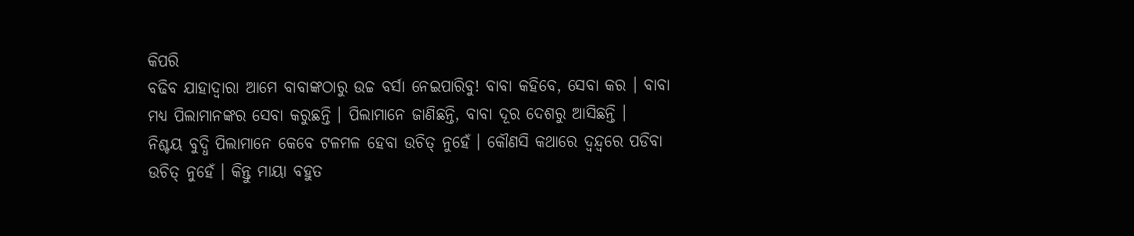କିପରି
ବଢିବ ଯାହାଦ୍ୱାରା ଆମେ ବାବାଙ୍କଠାରୁ ଉଚ୍ଚ ବର୍ସା ନେଇପାରିବୁ! ବାବା କହିବେ, ସେବା କର । ବାବା
ମଧ୍ୟ ପିଲାମାନଙ୍କର ସେବା କରୁଛନ୍ତି । ପିଲାମାନେ ଜାଣିଛନ୍ତି, ବାବା ଦୂର ଦେଶରୁ ଆସିଛନ୍ତି ।
ନିଶ୍ଚୟ ବୁଦ୍ଧି ପିଲାମାନେ କେବେ ଟଳମଳ ହେବା ଉଚିତ୍ ନୁହେଁ । କୌଣସି କଥାରେ ଦ୍ୱନ୍ଦ୍ୱରେ ପଡିବା
ଉଚିତ୍ ନୁହେଁ । କିନ୍ତୁ ମାୟା ବହୁତ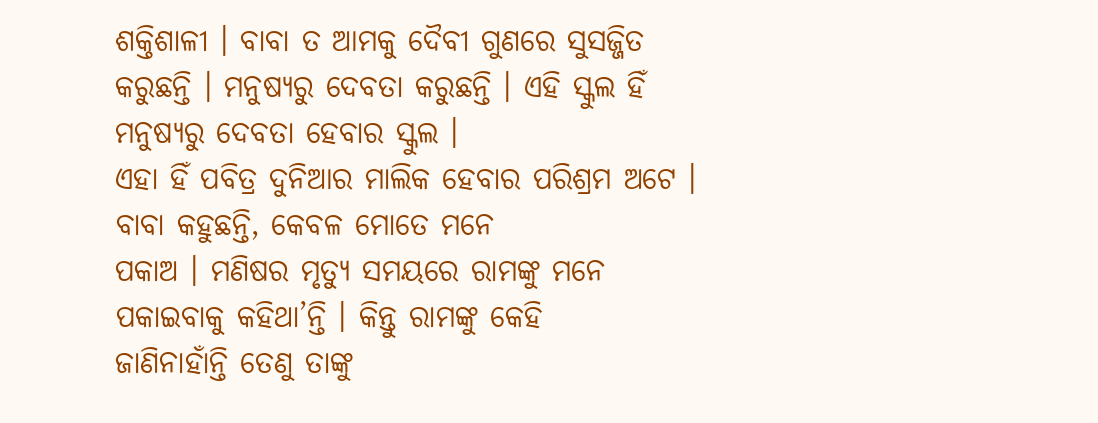ଶକ୍ତିଶାଳୀ । ବାବା ତ ଆମକୁ ଦୈବୀ ଗୁଣରେ ସୁସଜ୍ଜିତ
କରୁଛନ୍ତି । ମନୁଷ୍ୟରୁ ଦେବତା କରୁଛନ୍ତି । ଏହି ସ୍କୁଲ ହିଁ ମନୁଷ୍ୟରୁ ଦେବତା ହେବାର ସ୍କୁଲ ।
ଏହା ହିଁ ପବିତ୍ର ଦୁନିଆର ମାଲିକ ହେବାର ପରିଶ୍ରମ ଅଟେ । ବାବା କହୁଛନ୍ତି, କେବଳ ମୋତେ ମନେ
ପକାଅ । ମଣିଷର ମୃତ୍ୟୁ ସମୟରେ ରାମଙ୍କୁ ମନେ ପକାଇବାକୁ କହିଥା’ନ୍ତି । କିନ୍ତୁ ରାମଙ୍କୁ କେହି
ଜାଣିନାହାଁନ୍ତି ତେଣୁ ତାଙ୍କୁ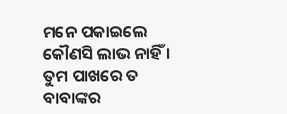ମନେ ପକାଇଲେ କୌଣସି ଲାଭ ନାହିଁ । ତୁମ ପାଖରେ ତ ବାବାଙ୍କର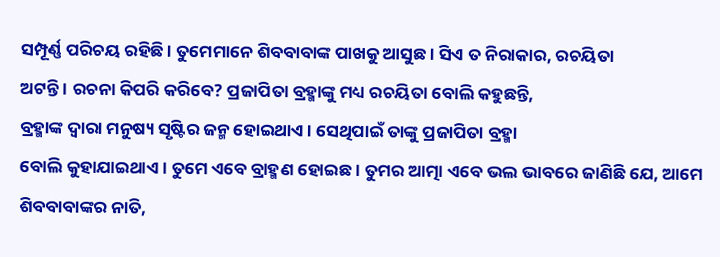ସମ୍ପୂର୍ଣ୍ଣ ପରିଚୟ ରହିଛି । ତୁମେମାନେ ଶିବବାବାଙ୍କ ପାଖକୁ ଆସୁଛ । ସିଏ ତ ନିରାକାର, ରଚୟିତା
ଅଟନ୍ତି । ରଚନା କିପରି କରିବେ? ପ୍ରଜାପିତା ବ୍ରହ୍ମାଙ୍କୁ ମଧ୍ୟ ରଚୟିତା ବୋଲି କହୁଛନ୍ତି,
ବ୍ରହ୍ମାଙ୍କ ଦ୍ୱାରା ମନୁଷ୍ୟ ସୃଷ୍ଟିର ଜନ୍ମ ହୋଇଥାଏ । ସେଥିପାଇଁ ତାଙ୍କୁ ପ୍ରଜାପିତା ବ୍ରହ୍ମା
ବୋଲି କୁହାଯାଇଥାଏ । ତୁମେ ଏବେ ବ୍ରାହ୍ମଣ ହୋଇଛ । ତୁମର ଆତ୍ମା ଏବେ ଭଲ ଭାବରେ ଜାଣିଛି ଯେ, ଆମେ
ଶିବବାବାଙ୍କର ନାତି,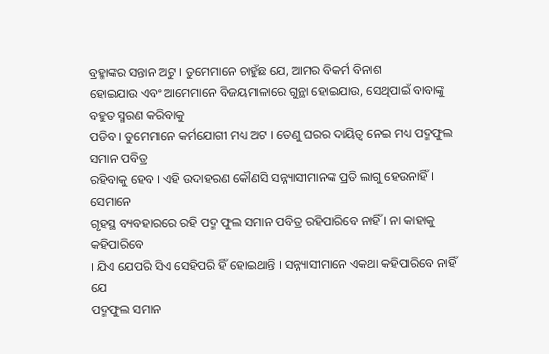ବ୍ରହ୍ମାଙ୍କର ସନ୍ତାନ ଅଟୁ । ତୁମେମାନେ ଚାହୁଁଛ ଯେ, ଆମର ବିକର୍ମ ବିନାଶ
ହୋଇଯାଉ ଏବଂ ଆମେମାନେ ବିଜୟମାଳାରେ ଗୁନ୍ଥା ହୋଇଯାଉ, ସେଥିପାଇଁ ବାବାଙ୍କୁ ବହୁତ ସ୍ମରଣ କରିବାକୁ
ପଡିବ । ତୁମେମାନେ କର୍ମଯୋଗୀ ମଧ୍ୟ ଅଟ । ତେଣୁ ଘରର ଦାୟିତ୍ୱ ନେଇ ମଧ୍ୟ ପଦ୍ମଫୁଲ ସମାନ ପବିତ୍ର
ରହିବାକୁ ହେବ । ଏହି ଉଦାହରଣ କୌଣସି ସନ୍ନ୍ୟାସୀମାନଙ୍କ ପ୍ରତି ଲାଗୁ ହେଉନାହିଁ । ସେମାନେ
ଗୃହସ୍ଥ ବ୍ୟବହାରରେ ରହି ପଦ୍ମ ଫୁଲ ସମାନ ପବିତ୍ର ରହିପାରିବେ ନାହିଁ । ନା କାହାକୁ କହିପାରିବେ
। ଯିଏ ଯେପରି ସିଏ ସେହିପରି ହିଁ ହୋଇଥାନ୍ତି । ସନ୍ନ୍ୟାସୀମାନେ ଏକଥା କହିପାରିବେ ନାହିଁ ଯେ
ପଦ୍ମଫୁଲ ସମାନ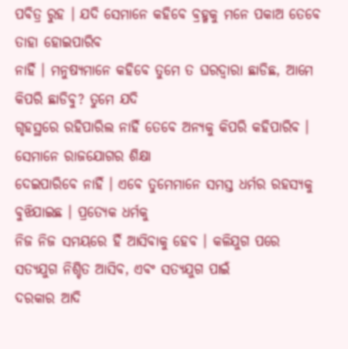ପବିତ୍ର ରୁହ । ଯଦି ସେମାନେ କହିବେ ବ୍ରହ୍ମକୁ ମନେ ପକାଅ ତେବେ ତାହା ହୋଇପାରିବ
ନାହିଁ । ମନୁଷ୍ୟମାନେ କହିବେ ତୁମେ ତ ଘରଦ୍ୱାରା ଛାଡିଛ, ଆମେ କିପରି ଛାଡିବୁ? ତୁମେ ଯଦି
ଗୃହସ୍ଥରେ ରହିପାରିଲ ନାହିଁ ତେବେ ଅନ୍ୟକୁ କିପରି କହିପାରିବ । ସେମାନେ ରାଜଯୋଗର ଶିକ୍ଷା
ଦେଇପାରିବେ ନାହିଁ । ଏବେ ତୁମେମାନେ ସମସ୍ତ ଧର୍ମର ରହସ୍ୟକୁ ବୁଝିଯାଇଛ । ପ୍ରତ୍ୟେକ ଧର୍ମକୁ
ନିଜ ନିଜ ସମୟରେ ହିଁ ଆସିବାକୁ ହେବ । କଳିଯୁଗ ପରେ ସତ୍ୟଯୁଗ ନିଶ୍ଚିତ ଆସିବ, ଏବଂ ସତ୍ୟଯୁଗ ପାଇଁ
ଦରକାର ଆଦି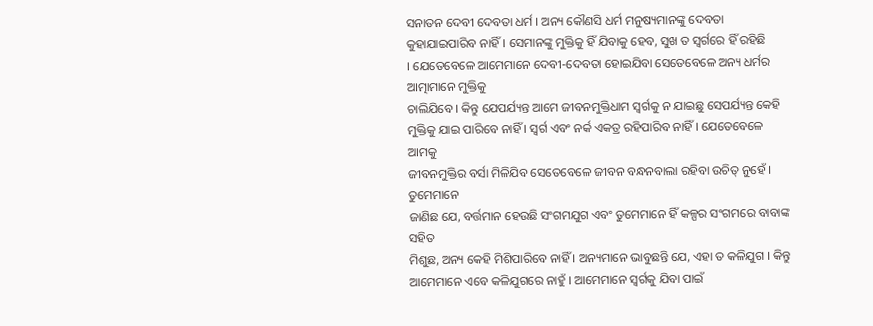ସନାତନ ଦେବୀ ଦେବତା ଧର୍ମ । ଅନ୍ୟ କୌଣସି ଧର୍ମ ମନୁଷ୍ୟମାନଙ୍କୁ ଦେବତା
କୁହାଯାଇପାରିବ ନାହିଁ । ସେମାନଙ୍କୁ ମୁକ୍ତିକୁ ହିଁ ଯିବାକୁ ହେବ, ସୁଖ ତ ସ୍ୱର୍ଗରେ ହିଁ ରହିଛି
। ଯେତେବେଳେ ଆମେମାନେ ଦେବୀ-ଦେବତା ହୋଇଯିବା ସେତେବେଳେ ଅନ୍ୟ ଧର୍ମର ଆତ୍ମାମାନେ ମୁକ୍ତିକୁ
ଚାଲିଯିବେ । କିନ୍ତୁ ଯେପର୍ଯ୍ୟନ୍ତ ଆମେ ଜୀବନମୁକ୍ତିଧାମ ସ୍ୱର୍ଗକୁ ନ ଯାଇଛୁ ସେପର୍ଯ୍ୟନ୍ତ କେହି
ମୁକ୍ତିକୁ ଯାଇ ପାରିବେ ନାହିଁ । ସ୍ୱର୍ଗ ଏବଂ ନର୍କ ଏକତ୍ର ରହିପାରିବ ନାହିଁ । ଯେତେବେଳେ ଆମକୁ
ଜୀବନମୁକ୍ତିର ବର୍ସା ମିଳିଯିବ ସେତେବେଳେ ଜୀବନ ବନ୍ଧନବାଲା ରହିବା ଉଚିତ୍ ନୁହେଁ । ତୁମେମାନେ
ଜାଣିଛ ଯେ, ବର୍ତ୍ତମାନ ହେଉଛି ସଂଗମଯୁଗ ଏବଂ ତୁମେମାନେ ହିଁ କଳ୍ପର ସଂଗମରେ ବାବାଙ୍କ ସହିତ
ମିଶୁଛ, ଅନ୍ୟ କେହି ମିଶିପାରିବେ ନାହିଁ । ଅନ୍ୟମାନେ ଭାବୁଛନ୍ତି ଯେ, ଏହା ତ କଳିଯୁଗ । କିନ୍ତୁ
ଆମେମାନେ ଏବେ କଳିଯୁଗରେ ନାହୁଁ । ଆମେମାନେ ସ୍ୱର୍ଗକୁ ଯିବା ପାଇଁ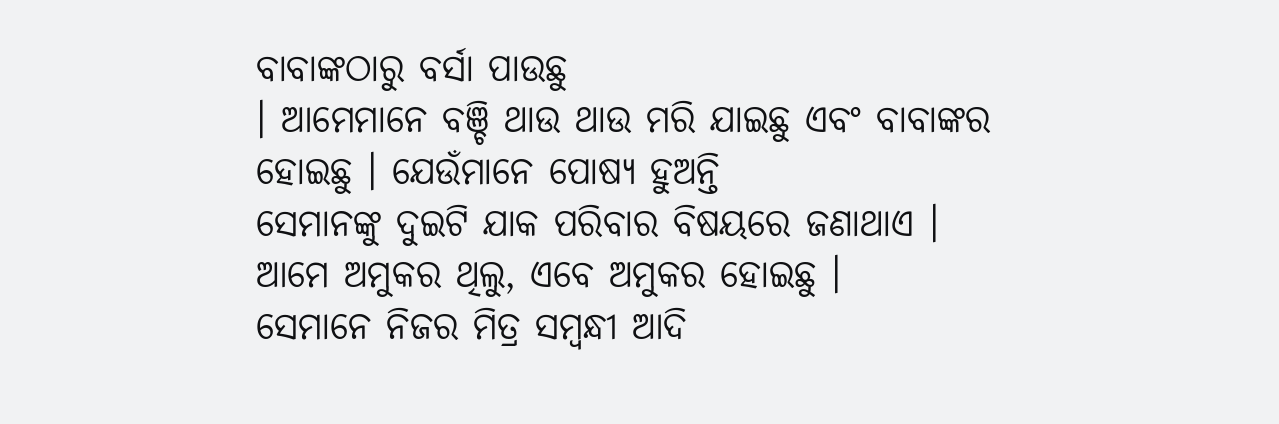ବାବାଙ୍କଠାରୁ ବର୍ସା ପାଉଛୁ
। ଆମେମାନେ ବଞ୍ଚି ଥାଉ ଥାଉ ମରି ଯାଇଛୁ ଏବଂ ବାବାଙ୍କର ହୋଇଛୁ । ଯେଉଁମାନେ ପୋଷ୍ୟ ହୁଅନ୍ତି
ସେମାନଙ୍କୁ ଦୁଇଟି ଯାକ ପରିବାର ବିଷୟରେ ଜଣାଥାଏ । ଆମେ ଅମୁକର ଥିଲୁ, ଏବେ ଅମୁକର ହୋଇଛୁ ।
ସେମାନେ ନିଜର ମିତ୍ର ସମ୍ବନ୍ଧୀ ଆଦି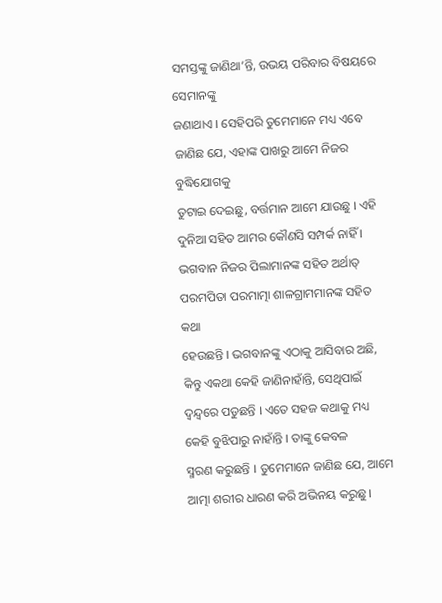ସମସ୍ତଙ୍କୁ ଜାଣିଥା’ନ୍ତି, ଉଭୟ ପରିବାର ବିଷୟରେ ସେମାନଙ୍କୁ
ଜଣାଥାଏ । ସେହିପରି ତୁମେମାନେ ମଧ୍ୟ ଏବେ ଜାଣିଛ ଯେ, ଏହାଙ୍କ ପାଖରୁ ଆମେ ନିଜର ବୁଦ୍ଧିଯୋଗକୁ
ତୁଟାଇ ଦେଇଛୁ, ବର୍ତ୍ତମାନ ଆମେ ଯାଉଛୁ । ଏହି ଦୁନିଆ ସହିତ ଆମର କୌଣସି ସମ୍ପର୍କ ନାହିଁ ।
ଭଗବାନ ନିଜର ପିଲାମାନଙ୍କ ସହିତ ଅର୍ଥାତ୍ ପରମପିତା ପରମାତ୍ମା ଶାଳଗ୍ରାମମାନଙ୍କ ସହିତ କଥା
ହେଉଛନ୍ତି । ଭଗବାନଙ୍କୁ ଏଠାକୁ ଆସିବାର ଅଛି, କିନ୍ତୁ ଏକଥା କେହି ଜାଣିନାହାଁନ୍ତି, ସେଥିପାଇଁ
ଦ୍ୱନ୍ଦ୍ୱରେ ପଡୁଛନ୍ତି । ଏତେ ସହଜ କଥାକୁ ମଧ୍ୟ କେହି ବୁଝିପାରୁ ନାହାଁନ୍ତି । ତାଙ୍କୁ କେବଳ
ସ୍ମରଣ କରୁଛନ୍ତି । ତୁମେମାନେ ଜାଣିଛ ଯେ, ଆମେ ଆତ୍ମା ଶରୀର ଧାରଣ କରି ଅଭିନୟ କରୁଛୁ ।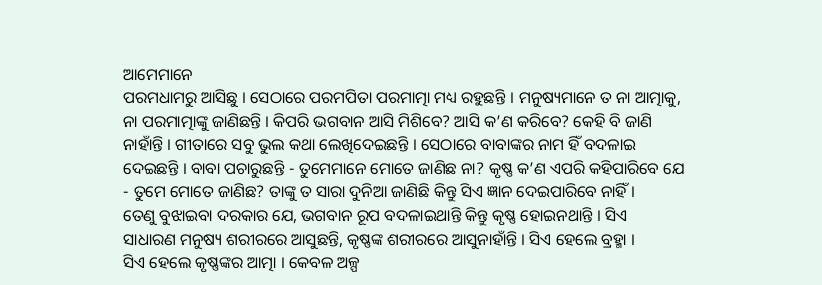ଆମେମାନେ
ପରମଧାମରୁ ଆସିଛୁ । ସେଠାରେ ପରମପିତା ପରମାତ୍ମା ମଧ୍ୟ ରହୁଛନ୍ତି । ମନୁଷ୍ୟମାନେ ତ ନା ଆତ୍ମାକୁ,
ନା ପରମାତ୍ମାଙ୍କୁ ଜାଣିଛନ୍ତି । କିପରି ଭଗବାନ ଆସି ମିଶିବେ? ଆସି କ’ଣ କରିବେ? କେହି ବି ଜାଣି
ନାହାଁନ୍ତି । ଗୀତାରେ ସବୁ ଭୁଲ କଥା ଲେଖିଦେଇଛନ୍ତି । ସେଠାରେ ବାବାଙ୍କର ନାମ ହିଁ ବଦଳାଇ
ଦେଇଛନ୍ତି । ବାବା ପଚାରୁଛନ୍ତି - ତୁମେମାନେ ମୋତେ ଜାଣିଛ ନା? କୃଷ୍ଣ କ’ଣ ଏପରି କହିପାରିବେ ଯେ
- ତୁମେ ମୋତେ ଜାଣିଛ? ତାଙ୍କୁ ତ ସାରା ଦୁନିଆ ଜାଣିଛି କିନ୍ତୁ ସିଏ ଜ୍ଞାନ ଦେଇପାରିବେ ନାହିଁ ।
ତେଣୁ ବୁଝାଇବା ଦରକାର ଯେ, ଭଗବାନ ରୂପ ବଦଳାଇଥାନ୍ତି କିନ୍ତୁ କୃଷ୍ଣ ହୋଇନଥାନ୍ତି । ସିଏ
ସାଧାରଣ ମନୁଷ୍ୟ ଶରୀରରେ ଆସୁଛନ୍ତି, କୃଷ୍ଣଙ୍କ ଶରୀରରେ ଆସୁନାହାଁନ୍ତି । ସିଏ ହେଲେ ବ୍ରହ୍ମା ।
ସିଏ ହେଲେ କୃଷ୍ଣଙ୍କର ଆତ୍ମା । କେବଳ ଅଳ୍ପ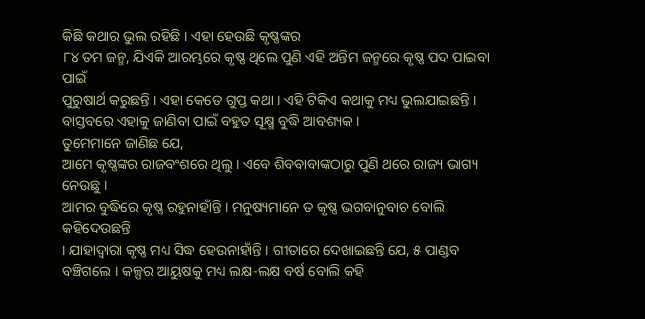କିଛି କଥାର ଭୁଲ ରହିଛି । ଏହା ହେଉଛି କୃଷ୍ଣଙ୍କର
୮୪ ତମ ଜନ୍ମ, ଯିଏକି ଆରମ୍ଭରେ କୃଷ୍ଣ ଥିଲେ ପୁଣି ଏହି ଅନ୍ତିମ ଜନ୍ମରେ କୃଷ୍ଣ ପଦ ପାଇବା ପାଇଁ
ପୁରୁଷାର୍ଥ କରୁଛନ୍ତି । ଏହା କେତେ ଗୁପ୍ତ କଥା । ଏହି ଟିକିଏ କଥାକୁ ମଧ୍ୟ ଭୁଲଯାଇଛନ୍ତି ।
ବାସ୍ତବରେ ଏହାକୁ ଜାଣିବା ପାଇଁ ବହୁତ ସୂକ୍ଷ୍ମ ବୁଦ୍ଧି ଆବଶ୍ୟକ ।
ତୁମେମାନେ ଜାଣିଛ ଯେ,
ଆମେ କୃଷ୍ଣଙ୍କର ରାଜବଂଶରେ ଥିଲୁ । ଏବେ ଶିବବାବାଙ୍କଠାରୁ ପୁଣି ଥରେ ରାଜ୍ୟ ଭାଗ୍ୟ ନେଉଛୁ ।
ଆମର ବୁଦ୍ଧିରେ କୃଷ୍ଣ ରହୁନାହାଁନ୍ତି । ମନୁଷ୍ୟମାନେ ତ କୃଷ୍ଣ ଭଗବାନୁବାଚ ବୋଲି କହିଦେଉଛନ୍ତି
। ଯାହାଦ୍ୱାରା କୃଷ୍ଣ ମଧ୍ୟ ସିଦ୍ଧ ହେଉନାହାଁନ୍ତି । ଗୀତାରେ ଦେଖାଇଛନ୍ତି ଯେ, ୫ ପାଣ୍ଡବ
ବଞ୍ଚିଗଲେ । କଳ୍ପର ଆୟୁଷକୁ ମଧ୍ୟ ଲକ୍ଷ-ଲକ୍ଷ ବର୍ଷ ବୋଲି କହି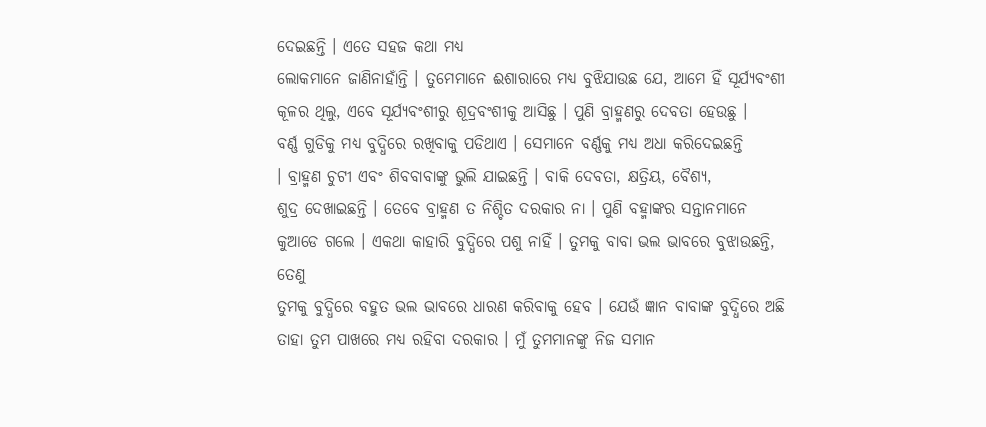ଦେଇଛନ୍ତି । ଏତେ ସହଜ କଥା ମଧ୍ୟ
ଲୋକମାନେ ଜାଣିନାହାଁନ୍ତି । ତୁମେମାନେ ଈଶାରାରେ ମଧ୍ୟ ବୁଝିଯାଉଛ ଯେ, ଆମେ ହିଁ ସୂର୍ଯ୍ୟବଂଶୀ
କୂଳର ଥିଲୁ, ଏବେ ସୂର୍ଯ୍ୟବଂଶୀରୁ ଶୂଦ୍ରବଂଶୀକୁ ଆସିଛୁ । ପୁଣି ବ୍ରାହ୍ମଣରୁ ଦେବତା ହେଉଛୁ ।
ବର୍ଣ୍ଣ ଗୁଡିକୁ ମଧ୍ୟ ବୁଦ୍ଧିରେ ରଖିବାକୁ ପଡିଥାଏ । ସେମାନେ ବର୍ଣ୍ଣକୁ ମଧ୍ୟ ଅଧା କରିଦେଇଛନ୍ତି
। ବ୍ରାହ୍ମଣ ଚୁଟୀ ଏବଂ ଶିବବାବାଙ୍କୁ ଭୁଲି ଯାଇଛନ୍ତି । ବାକି ଦେବତା, କ୍ଷତ୍ରିୟ, ବୈଶ୍ୟ,
ଶୁଦ୍ର ଦେଖାଇଛନ୍ତି । ତେବେ ବ୍ରାହ୍ମଣ ତ ନିଶ୍ଚିତ ଦରକାର ନା । ପୁଣି ବହ୍ମାଙ୍କର ସନ୍ତାନମାନେ
କୁଆଡେ ଗଲେ । ଏକଥା କାହାରି ବୁଦ୍ଧିରେ ପଶୁ ନାହିଁ । ତୁମକୁ ବାବା ଭଲ ଭାବରେ ବୁଝାଉଛନ୍ତି, ତେଣୁ
ତୁମକୁ ବୁଦ୍ଧିରେ ବହୁତ ଭଲ ଭାବରେ ଧାରଣ କରିବାକୁ ହେବ । ଯେଉଁ ଜ୍ଞାନ ବାବାଙ୍କ ବୁଦ୍ଧିରେ ଅଛି
ତାହା ତୁମ ପାଖରେ ମଧ୍ୟ ରହିବା ଦରକାର । ମୁଁ ତୁମମାନଙ୍କୁ ନିଜ ସମାନ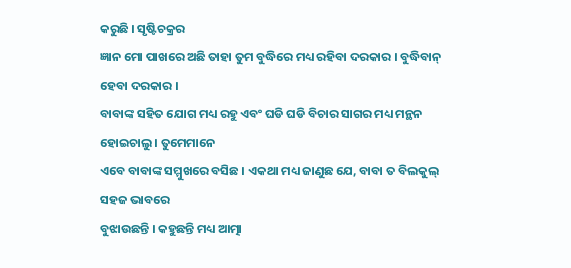କରୁଛି । ସୃଷ୍ଟିଚକ୍ରର
ଜ୍ଞାନ ମୋ ପାଖରେ ଅଛି ତାହା ତୁମ ବୁଦ୍ଧିରେ ମଧ୍ୟ ରହିବା ଦରକାର । ବୁଦ୍ଧିବାନ୍ ହେବା ଦରକାର ।
ବାବାଙ୍କ ସହିତ ଯୋଗ ମଧ୍ୟ ରହୁ ଏବଂ ଘଡି ଘଡି ବିଚାର ସାଗର ମଧ୍ୟ ମନ୍ଥନ ହୋଇଚାଲୁ । ତୁମେମାନେ
ଏବେ ବାବାଙ୍କ ସମ୍ମୁଖରେ ବସିଛ । ଏକଥା ମଧ୍ୟ ଜାଣୁଛ ଯେ, ବାବା ତ ବିଲକୁଲ୍ ସହଜ ଭାବରେ
ବୁଝାଉଛନ୍ତି । କହୁଛନ୍ତି ମଧ୍ୟ ଆତ୍ମା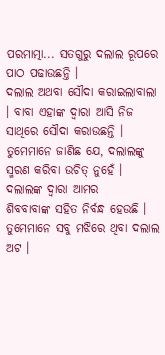ପରମାତ୍ମା... ସତଗୁରୁ ଦଲାଲ ରୂପରେ ପାଠ ପଢାଉଛନ୍ତି ।
ଦଲାଲ ଅଥବା ସୌଦା କରାଇଲାବାଲା । ବାବା ଏହାଙ୍କ ଦ୍ୱାରା ଆସି ନିଜ ସାଥିରେ ସୌଦା କରାଉଛନ୍ତି ।
ତୁମେମାନେ ଜାଣିଛ ଯେ, ଦଲାଲଙ୍କୁ ସ୍ମରଣ କରିବା ଉଚିତ୍ ନୁହେଁ । ଦଲାଲଙ୍କ ଦ୍ୱାରା ଆମର
ଶିବବାବାଙ୍କ ସହିତ ନିର୍ବନ୍ଧ ହେଉଛି । ତୁମେମାନେ ସବୁ ମଝିରେ ଥିବା ଦଲାଲ ଅଟ ।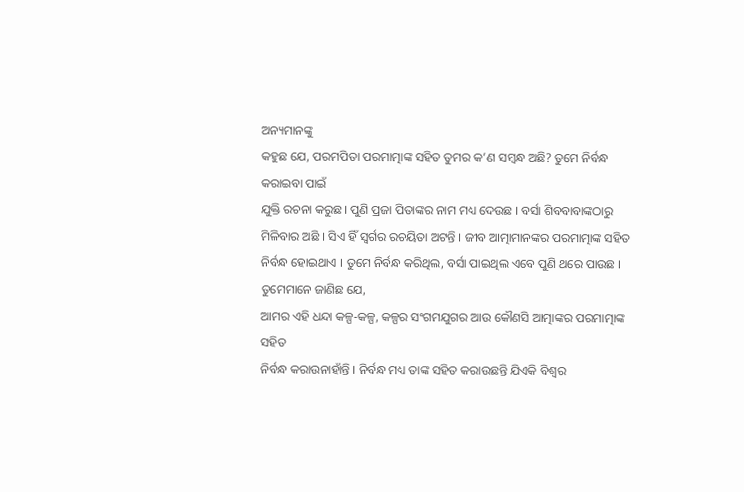ଅନ୍ୟମାନଙ୍କୁ
କହୁଛ ଯେ, ପରମପିତା ପରମାତ୍ମାଙ୍କ ସହିତ ତୁମର କ’ଣ ସମ୍ବନ୍ଧ ଅଛି? ତୁମେ ନିର୍ବନ୍ଧ କରାଇବା ପାଇଁ
ଯୁକ୍ତି ରଚନା କରୁଛ । ପୁଣି ପ୍ରଜା ପିତାଙ୍କର ନାମ ମଧ୍ୟ ଦେଉଛ । ବର୍ସା ଶିବବାବାଙ୍କଠାରୁ
ମିଳିବାର ଅଛି । ସିଏ ହିଁ ସ୍ୱର୍ଗର ରଚୟିତା ଅଟନ୍ତି । ଜୀବ ଆତ୍ମାମାନଙ୍କର ପରମାତ୍ମାଙ୍କ ସହିତ
ନିର୍ବନ୍ଧ ହୋଇଥାଏ । ତୁମେ ନିର୍ବନ୍ଧ କରିଥିଲ, ବର୍ସା ପାଇଥିଲ ଏବେ ପୁଣି ଥରେ ପାଉଛ ।
ତୁମେମାନେ ଜାଣିଛ ଯେ,
ଆମର ଏହି ଧନ୍ଦା କଳ୍ପ-କଳ୍ପ, କଳ୍ପର ସଂଗମଯୁଗର ଆଉ କୌଣସି ଆତ୍ମାଙ୍କର ପରମାତ୍ମାଙ୍କ ସହିତ
ନିର୍ବନ୍ଧ କରାଉନାହାଁନ୍ତି । ନିର୍ବନ୍ଧ ମଧ୍ୟ ତାଙ୍କ ସହିତ କରାଉଛନ୍ତି ଯିଏକି ବିଶ୍ୱର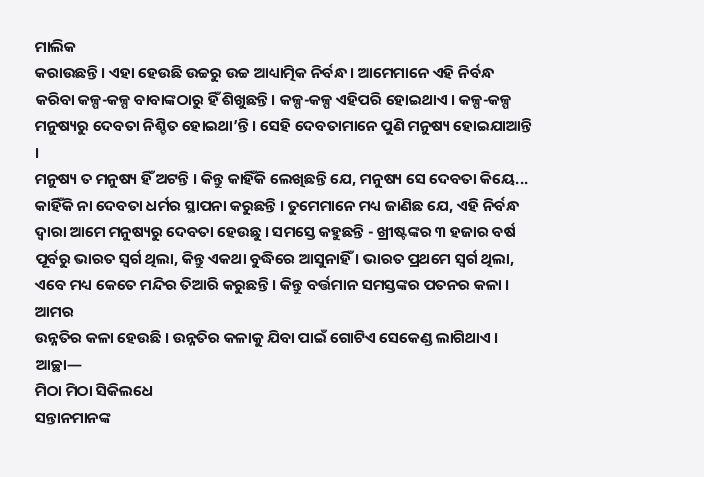ମାଲିକ
କରାଉଛନ୍ତି । ଏହା ହେଉଛି ଉଚ୍ଚରୁ ଉଚ୍ଚ ଆଧ୍ୟାତ୍ମିକ ନିର୍ବନ୍ଧ । ଆମେମାନେ ଏହି ନିର୍ବନ୍ଧ
କରିବା କଳ୍ପ-କଳ୍ପ ବାବାଙ୍କଠାରୁ ହିଁ ଶିଖୁଛନ୍ତି । କଳ୍ପ-କଳ୍ପ ଏହିପରି ହୋଇଥାଏ । କଳ୍ପ-କଳ୍ପ
ମନୁଷ୍ୟରୁ ଦେବତା ନିଶ୍ଚିତ ହୋଇଥା’ନ୍ତି । ସେହି ଦେବତାମାନେ ପୁଣି ମନୁଷ୍ୟ ହୋଇଯାଆନ୍ତି ।
ମନୁଷ୍ୟ ତ ମନୁଷ୍ୟ ହିଁ ଅଟନ୍ତି । କିନ୍ତୁ କାହିଁକି ଲେଖିଛନ୍ତି ଯେ, ମନୁଷ୍ୟ ସେ ଦେବତା କିୟେ...
କାହିଁକି ନା ଦେବତା ଧର୍ମର ସ୍ଥାପନା କରୁଛନ୍ତି । ତୁମେମାନେ ମଧ୍ୟ ଜାଣିଛ ଯେ, ଏହି ନିର୍ବନ୍ଧ
ଦ୍ୱାରା ଆମେ ମନୁଷ୍ୟରୁ ଦେବତା ହେଉଛୁ । ସମସ୍ତେ କହୁଛନ୍ତି - ଖ୍ରୀଷ୍ଟଙ୍କର ୩ ହଜାର ବର୍ଷ
ପୂର୍ବରୁ ଭାରତ ସ୍ୱର୍ଗ ଥିଲା, କିନ୍ତୁ ଏକଥା ବୁଦ୍ଧିରେ ଆସୁନାହିଁ । ଭାରତ ପ୍ରଥମେ ସ୍ୱର୍ଗ ଥିଲା,
ଏବେ ମଧ୍ୟ କେତେ ମନ୍ଦିର ତିଆରି କରୁଛନ୍ତି । କିନ୍ତୁ ବର୍ତ୍ତମାନ ସମସ୍ତଙ୍କର ପତନର କଳା । ଆମର
ଉନ୍ନତିର କଳା ହେଉଛି । ଉନ୍ନତିର କଳାକୁ ଯିବା ପାଇଁ ଗୋଟିଏ ସେକେଣ୍ଡ ଲାଗିଥାଏ । ଆଚ୍ଛା—
ମିଠା ମିଠା ସିକିଲଧେ
ସନ୍ତାନମାନଙ୍କ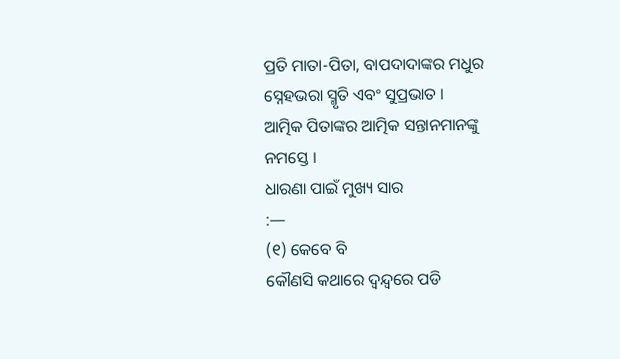ପ୍ରତି ମାତା-ପିତା, ବାପଦାଦାଙ୍କର ମଧୁର ସ୍ନେହଭରା ସ୍ମୃତି ଏବଂ ସୁପ୍ରଭାତ ।
ଆତ୍ମିକ ପିତାଙ୍କର ଆତ୍ମିକ ସନ୍ତାନମାନଙ୍କୁ ନମସ୍ତେ ।
ଧାରଣା ପାଇଁ ମୁଖ୍ୟ ସାର
:—
(୧) କେବେ ବି
କୌଣସି କଥାରେ ଦ୍ୱନ୍ଦ୍ୱରେ ପଡି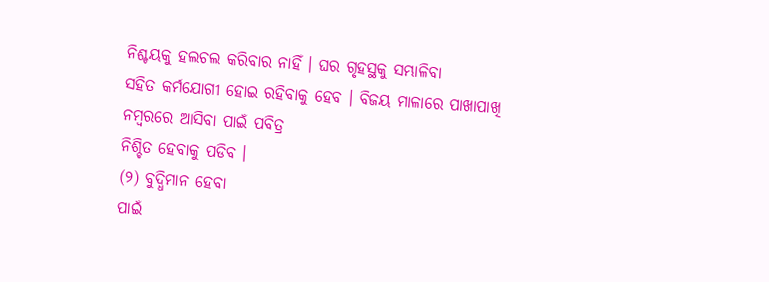ନିଶ୍ଚୟକୁ ହଲଚଲ କରିବାର ନାହିଁ । ଘର ଗୃହସ୍ଥକୁ ସମ୍ଭାଳିବା
ସହିତ କର୍ମଯୋଗୀ ହୋଇ ରହିବାକୁ ହେବ । ବିଜୟ ମାଳାରେ ପାଖାପାଖି ନମ୍ବରରେ ଆସିବା ପାଇଁ ପବିତ୍ର
ନିଶ୍ଚିତ ହେବାକୁ ପଡିବ ।
(୨) ବୁଦ୍ଧିମାନ ହେବା
ପାଇଁ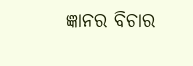ଜ୍ଞାନର ବିଚାର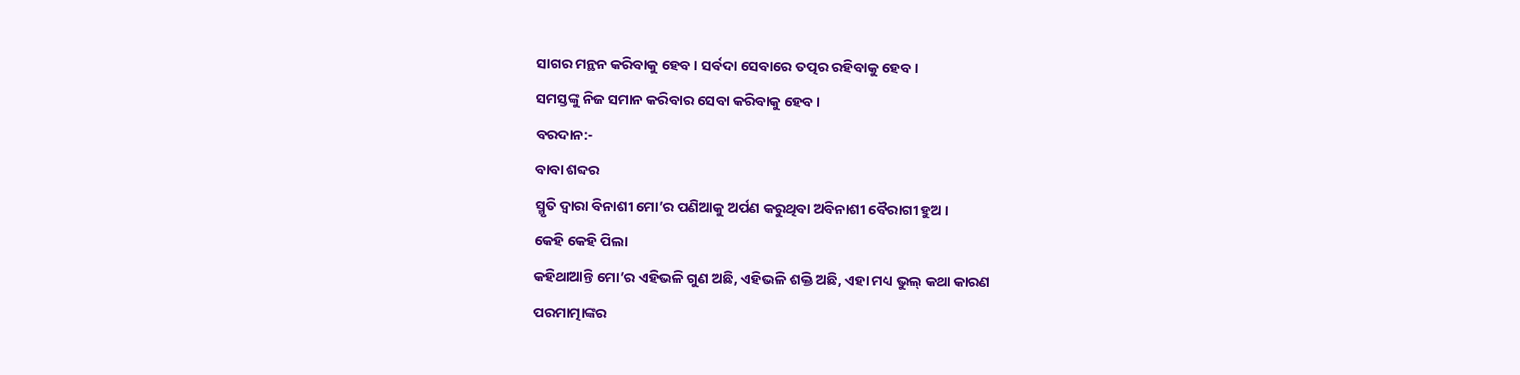ସାଗର ମନ୍ଥନ କରିବାକୁ ହେବ । ସର୍ବଦା ସେବାରେ ତତ୍ପର ରହିବାକୁ ହେବ ।
ସମସ୍ତଙ୍କୁ ନିଜ ସମାନ କରିବାର ସେବା କରିବାକୁ ହେବ ।
ବରଦାନ:-
ବାବା ଶବ୍ଦର
ସ୍ମୃତି ଦ୍ୱାରା ବିନାଶୀ ମୋ’ର ପଣିଆକୁ ଅର୍ପଣ କରୁଥିବା ଅବିନାଶୀ ବୈରାଗୀ ହୁଅ ।
କେହି କେହି ପିଲା
କହିଥାଆନ୍ତି ମୋ’ର ଏହିଭଳି ଗୁଣ ଅଛି, ଏହିଭଳି ଶକ୍ତି ଅଛି, ଏହା ମଧ୍ୟ ଭୁଲ୍ କଥା କାରଣ
ପରମାତ୍ମାଙ୍କର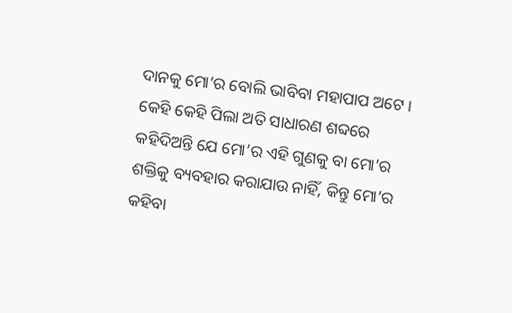ଦାନକୁ ମୋ’ର ବୋଲି ଭାବିବା ମହାପାପ ଅଟେ । କେହି କେହି ପିଲା ଅତି ସାଧାରଣ ଶବ୍ଦରେ
କହିଦିଅନ୍ତି ଯେ ମୋ’ର ଏହି ଗୁଣକୁ ବା ମୋ’ର ଶକ୍ତିକୁ ବ୍ୟବହାର କରାଯାଉ ନାହିଁ, କିନ୍ତୁ ମୋ’ର
କହିବା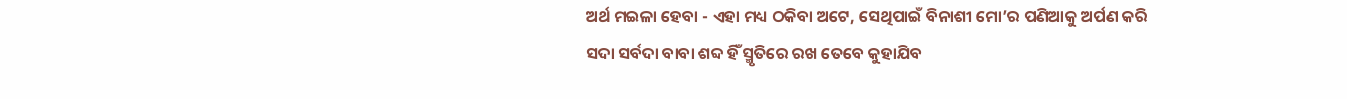ଅର୍ଥ ମଇଳା ହେବା - ଏହା ମଧ୍ୟ ଠକିବା ଅଟେ, ସେଥିପାଇଁ ବିନାଶୀ ମୋ’ର ପଣିଆକୁ ଅର୍ପଣ କରି
ସଦା ସର୍ବଦା ବାବା ଶବ୍ଦ ହିଁ ସ୍ମୃତିରେ ରଖ ତେବେ କୁହାଯିବ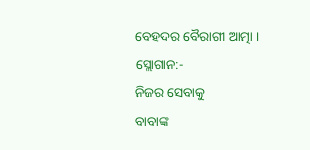ବେହଦର ବୈରାଗୀ ଆତ୍ମା ।
ସ୍ଲୋଗାନ:-
ନିଜର ସେବାକୁ
ବାବାଙ୍କ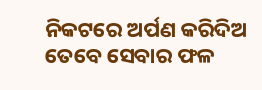ନିକଟରେ ଅର୍ପଣ କରିଦିଅ ତେବେ ସେବାର ଫଳ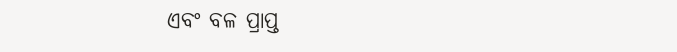ଏବଂ ବଳ ପ୍ରାପ୍ତ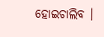ହୋଇଚାଲିବ ।